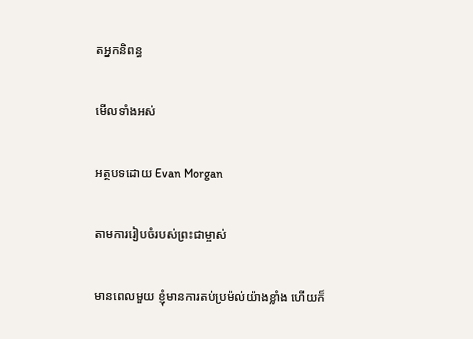តអ្នកនិពន្ធ

មើលទាំងអស់

អត្ថបទដោយ Evan Morgan

តាមការរៀបចំរបស់ព្រះជាម្ចាស់

មានពេលមួយ ខ្ញុំមានការតប់ប្រម៉ល់យ៉ាងខ្លាំង ហើយក៏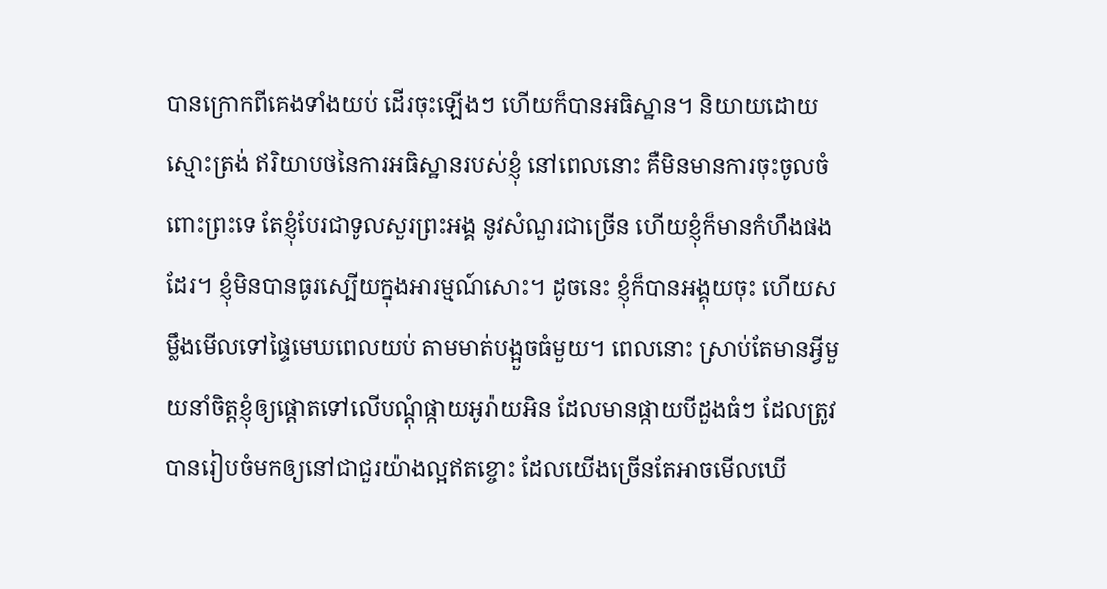បានក្រោកពីគេងទាំងយប់ ដើរចុះឡើងៗ ហើយក៏បានអធិស្ឋាន។ និយាយដោយស្មោះត្រង់ ឥរិយាបថនៃការអធិស្ឋានរបស់ខ្ញុំ នៅពេលនោះ គឺមិនមានការចុះចូលចំពោះព្រះទេ តែខ្ញុំបែរជាទូលសួរព្រះអង្គ នូវសំណួរជាច្រើន ហើយខ្ញុំក៏មានកំហឹងផងដែរ។ ខ្ញុំមិនបានធូរស្បើយក្នុងអារម្មណ៍សោះ។ ដូចនេះ ខ្ញុំក៏បានអង្គុយចុះ ហើយសម្លឹងមើលទៅផ្ទៃមេឃពេលយប់ តាមមាត់បង្អួចធំមួយ។ ពេលនោះ ស្រាប់តែមានអ្វីមួយនាំចិត្តខ្ញុំឲ្យផ្តោតទៅលើបណ្តុំផ្កាយអូរ៉ាយអិន ដែលមានផ្កាយបីដួងធំៗ ដែលត្រូវបានរៀបចំមកឲ្យនៅជាជួរយ៉ាងល្អឥតខ្ចោះ ដែលយើងច្រើនតែអាចមើលឃើ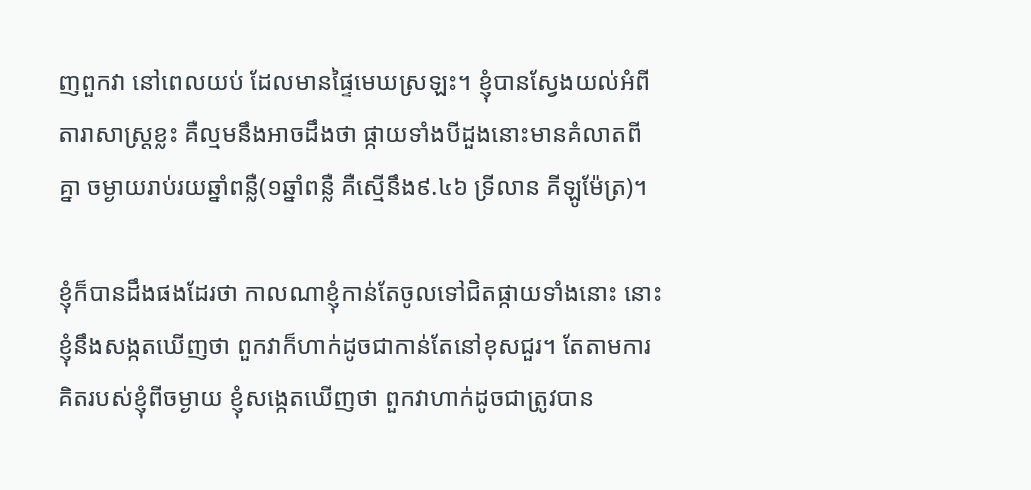ញពួកវា នៅពេលយប់ ដែលមានផ្ទៃមេឃស្រឡះ។ ខ្ញុំបានស្វែងយល់អំពីតារាសាស្រ្តខ្លះ គឺល្មមនឹងអាចដឹងថា ផ្កាយទាំងបីដួងនោះមានគំលាតពីគ្នា ចម្ងាយរាប់រយឆ្នាំពន្លឺ(១ឆ្នាំពន្លឺ គឺស្មើនឹង៩.៤៦ ទ្រីលាន គីឡូម៉ែត្រ)។

ខ្ញុំក៏បានដឹងផងដែរថា កាលណាខ្ញុំកាន់តែចូលទៅជិតផ្កាយទាំងនោះ នោះខ្ញុំនឹងសង្កតឃើញថា ពួកវាក៏ហាក់ដូចជាកាន់តែនៅខុសជួរ។ តែតាមការគិតរបស់ខ្ញុំពីចម្ងាយ ខ្ញុំសង្កេតឃើញថា ពួកវាហាក់ដូចជាត្រូវបាន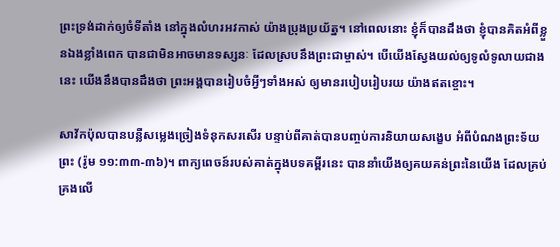ព្រះទ្រង់ដាក់ឲ្យចំទីតាំង នៅក្នុងលំហរអវកាស់ យ៉ាងប្រុងប្រយ័ត្ន។ នៅពេលនោះ ខ្ញុំក៏បានដឹងថា ខ្ញុំបានគិតអំពីខ្លួនឯងខ្លាំងពេក បានជាមិនអាចមានទស្សនៈ ដែលស្របនឹងព្រះជាម្ចាស់។ បើយើងស្វែងយល់ឲ្យទូលំទូលាយជាងនេះ យើងនឹងបានដឹងថា ព្រះអង្គបានរៀបចំអ្វីៗទាំងអស់ ឲ្យមានរបៀបរៀបរយ យ៉ាងឥតខ្ចោះ។

សាវ័កប៉ុលបានបន្លឺសម្លេងច្រៀងទំនុកសរសើរ បន្ទាប់ពីគាត់បានបញ្ចប់ការនិយាយសង្ខេប អំពីបំណងព្រះទ័យព្រះ (រ៉ូម ១១:៣៣-៣៦)។ ពាក្យពេចន៍របស់គាត់ក្នុងបទគម្ពីរនេះ បាននាំយើងឲ្យគយគន់ព្រះនៃយើង ដែលគ្រប់គ្រងលើ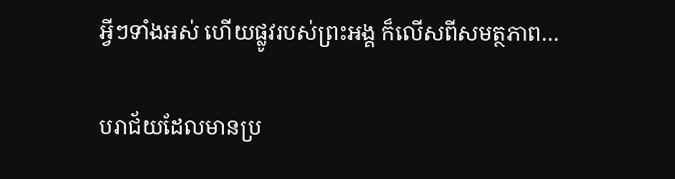អ្វីៗទាំងអស់ ហើយផ្លូវរបស់ព្រះអង្គ ក៏លើសពីសមត្ថភាព…

បរាជ័យដែលមានប្រ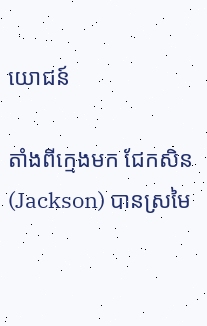យោជន៍

តាំងពីក្មេងមក ជែកសិន(Jackson) បានស្រមៃ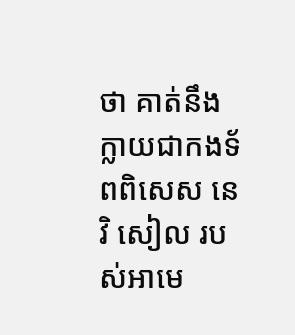ថា គាត់នឹងក្លាយជាកងទ័ពពិសេស នេវិ សៀល របស់អាមេ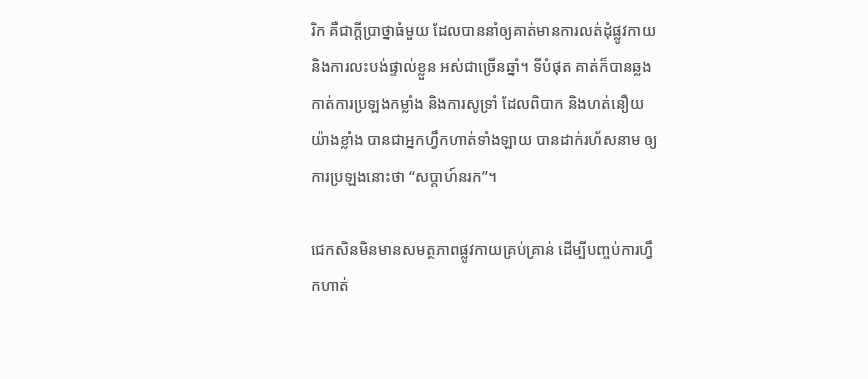រិក គឺជាក្តីប្រាថ្នាធំមួយ ដែលបាននាំឲ្យគាត់មានការលត់ដុំផ្លូវកាយ និងការលះបង់ផ្ទាល់ខ្លួន អស់ជាច្រើនឆ្នាំ។ ទីបំផុត គាត់ក៏បានឆ្លងកាត់ការប្រឡងកម្លាំង និងការសូទ្រាំ ដែលពិបាក និងហត់នឿយយ៉ាងខ្លាំង បានជាអ្នកហ្វឹកហាត់ទាំងឡាយ បានដាក់រហ័សនាម ឲ្យការប្រឡងនោះថា “សប្តាហ៍នរក”។

ជេកសិនមិនមានសមត្ថភាពផ្លូវកាយគ្រប់គ្រាន់ ដើម្បីបញ្ចប់ការហ្វឹកហាត់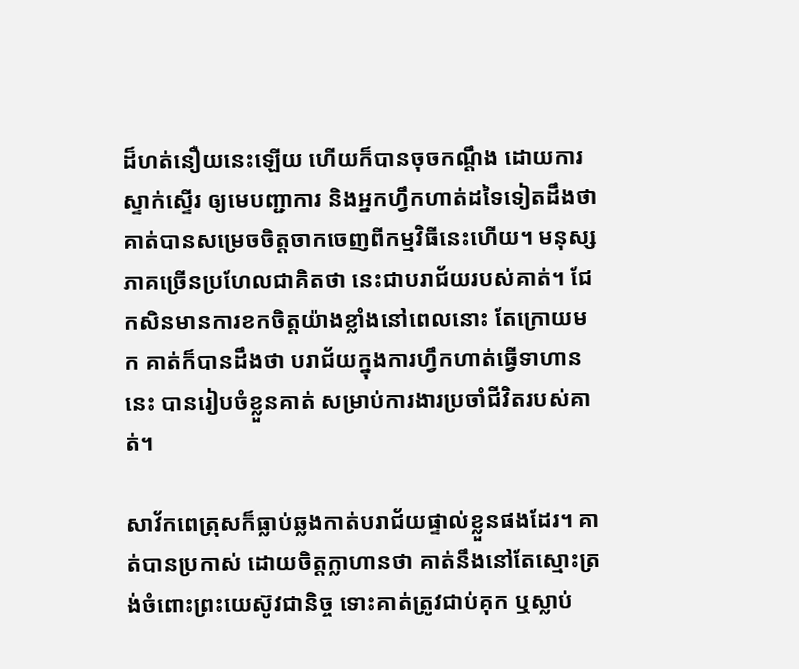ដ៏ហត់នឿយនេះឡើយ ហើយក៏បានចុចកណ្តឹង ដោយការស្ទាក់ស្ទើរ ឲ្យមេបញ្ជាការ និងអ្នកហ្វឹកហាត់ដទៃទៀតដឹងថា គាត់បានសម្រេចចិត្តចាកចេញពីកម្មវិធីនេះហើយ។ មនុស្សភាគច្រើនប្រហែលជាគិតថា នេះជាបរាជ័យរបស់គាត់។ ជែកសិនមានការខកចិត្តយ៉ាងខ្លាំងនៅពេលនោះ តែក្រោយមក គាត់ក៏បានដឹងថា បរាជ័យក្នុងការហ្វឹកហាត់ធ្វើទាហាននេះ បានរៀបចំខ្លួនគាត់ សម្រាប់ការងារប្រចាំជីវិតរបស់គាត់។

សាវ័កពេត្រុសក៏ធ្លាប់ឆ្លងកាត់បរាជ័យផ្ទាល់ខ្លួនផងដែរ។ គាត់បានប្រកាស់ ដោយចិត្តក្លាហានថា គាត់នឹងនៅតែស្មោះត្រង់ចំពោះព្រះយេស៊ូវជានិច្ច ទោះគាត់ត្រូវជាប់គុក ឬស្លាប់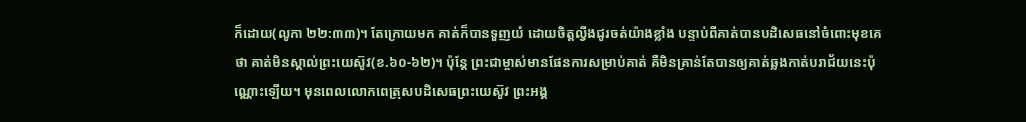ក៏ដោយ(លូកា ២២:៣៣)។ តែក្រោយមក គាត់ក៏បានទួញយំ ដោយចិត្តល្វីងជូរចត់យ៉ាងខ្លាំង បន្ទាប់ពីគាត់បានបដិសេធនៅចំពោះមុខគេថា គាត់មិនស្គាល់ព្រះយេស៊ូវ(ខ.៦០-៦២)។ ប៉ុន្តែ ព្រះជាម្ចាស់មានផែនការសម្រាប់គាត់ គឺមិនគ្រាន់តែបានឲ្យគាត់ឆ្លងកាត់បរាជ័យនេះប៉ុណ្ណោះឡើយ។ មុនពេលលោកពេត្រុសបដិសេធព្រះយេស៊ូវ ព្រះអង្គ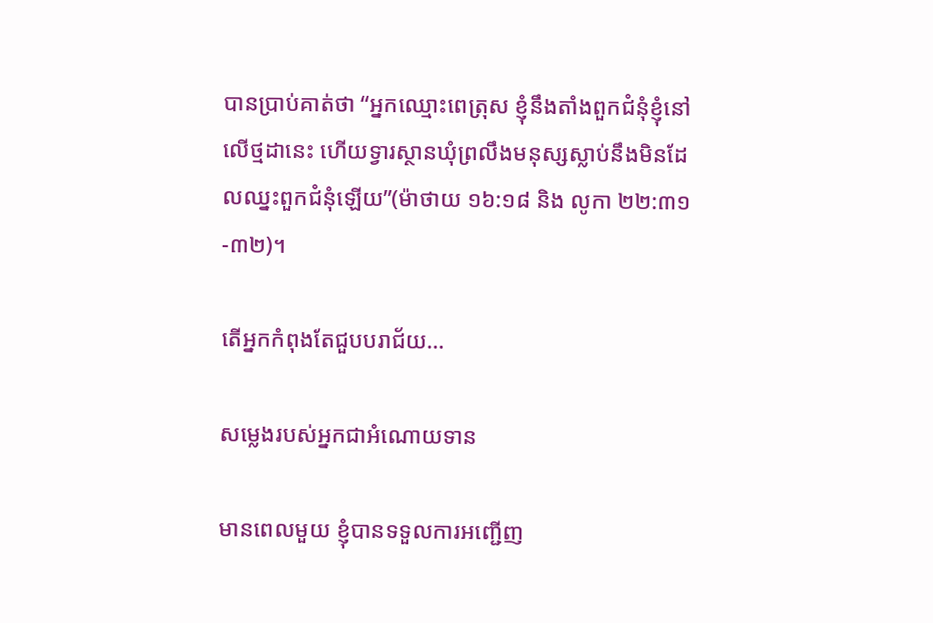បានប្រាប់គាត់ថា “អ្នកឈ្មោះពេត្រុស ខ្ញុំនឹងតាំងពួកជំនុំខ្ញុំនៅលើថ្មដានេះ ហើយទ្វារស្ថានឃុំព្រលឹងមនុស្សស្លាប់នឹងមិនដែលឈ្នះពួកជំនុំឡើយ”(ម៉ាថាយ ១៦:១៨ និង លូកា ២២:៣១-៣២)។

តើអ្នកកំពុងតែជួបបរាជ័យ…

សម្លេងរបស់អ្នកជាអំណោយទាន

មានពេលមួយ ខ្ញុំបានទទួលការអញ្ជើញ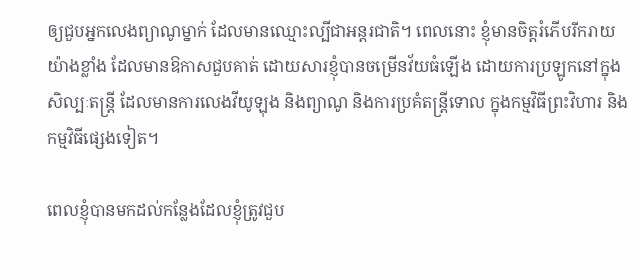ឲ្យជួបអ្នកលេងព្យាណូម្នាក់ ដែលមានឈ្មោះល្បីជាអន្តរជាតិ។ ពេលនោះ ខ្ញុំមានចិត្តរំភើបរីករាយយ៉ាងខ្លាំង ដែលមានឱកាសជួបគាត់ ដោយសារខ្ញុំបានចម្រើនវ័យធំឡើង ដោយការប្រឡូកនៅក្នុងសិល្បៈតន្រ្តី ដែលមានការលេងវីយូឡុង និងព្យាណូ និងការប្រគំតន្រ្តីទោល ក្នុងកម្មវិធីព្រះវិហារ និងកម្មវិធីផ្សេងទៀត។

ពេលខ្ញុំបានមកដល់កន្លែងដែលខ្ញុំត្រូវជួប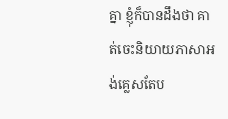គ្នា ខ្ញុំក៏បានដឹងថា គាត់ចេះនិយាយភាសាអង់គ្លេសតែប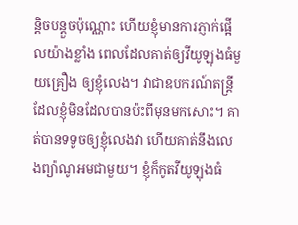ន្តិចបន្តួចប៉ុណ្ណោះ ហើយខ្ញុំមានការភ្ញាក់ផ្អើលយ៉ាងខ្លាំង ពេលដែលគាត់ឲ្យវីយូឡុងធំមួយគ្រឿង ឲ្យខ្ញុំលេង។ វាជាឧបករណ៍តន្រ្តីដែលខ្ញុំមិនដែលបានប៉ះពីមុនមកសោះ។ គាត់បានទទូចឲ្យខ្ញុំលេងវា ហើយគាត់នឹងលេងព្យ៉ាណូអមជាមួយ។ ខ្ញុំក៏កូតវីយូឡុងធំ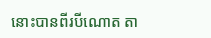នោះបានពីរបីណោត តា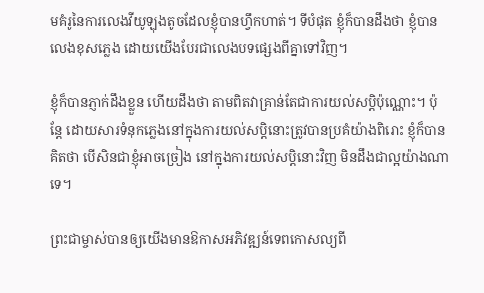មគំរូនៃការលេងវីយូឡុងតូចដែលខ្ញុំបានហ្វឹកហាត់។ ទីបំផុត ខ្ញុំក៏បានដឹងថា ខ្ញុំបានលេងខុសភ្លេង ដោយយើងបែរជាលេងបទផ្សេងពីគ្នាទៅវិញ។

ខ្ញុំក៏បានភ្ញាក់ដឹងខ្លួន ហើយដឹងថា តាមពិតវាគ្រាន់តែជាការយល់សប្តិប៉ុណ្ណោះ។ ប៉ុន្តែ ដោយសារទំនុកភ្លេងនៅក្នុងការយល់សប្តិនោះត្រូវបានប្រគំយ៉ាងពិរោះ ខ្ញុំក៏បានគិតថា បើសិនជាខ្ញុំអាចច្រៀង នៅក្នុងការយល់សប្តិនោះវិញ មិនដឹងជាល្អយ៉ាងណាទេ។

ព្រះជាម្ចាស់បានឲ្យយើងមានឱកាសអភិវឌ្ឍន៍ទេពកោសល្យពី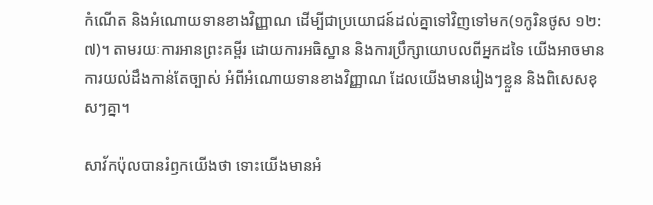កំណើត និងអំណោយទានខាងវិញ្ញាណ ដើម្បីជាប្រយោជន៍ដល់គ្នាទៅវិញទៅមក(១កូរិនថូស ១២:៧)។ តាមរយៈការអានព្រះគម្ពីរ ដោយការអធិស្ឋាន និងការប្រឹក្សាយោបលពីអ្នកដទៃ យើងអាចមានការយល់ដឹងកាន់តែច្បាស់ អំពីអំណោយទានខាងវិញ្ញាណ ដែលយើងមានរៀងៗខ្លួន និងពិសេសខុសៗគ្នា។

សាវ័កប៉ុលបានរំឭកយើងថា ទោះយើងមានអំ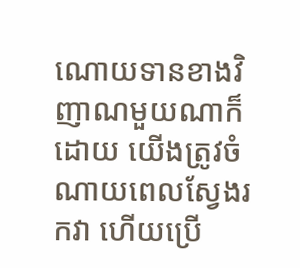ណោយទានខាងវិញាណមួយណាក៏ដោយ យើងត្រូវចំណាយពេលស្វែងរកវា ហើយប្រើ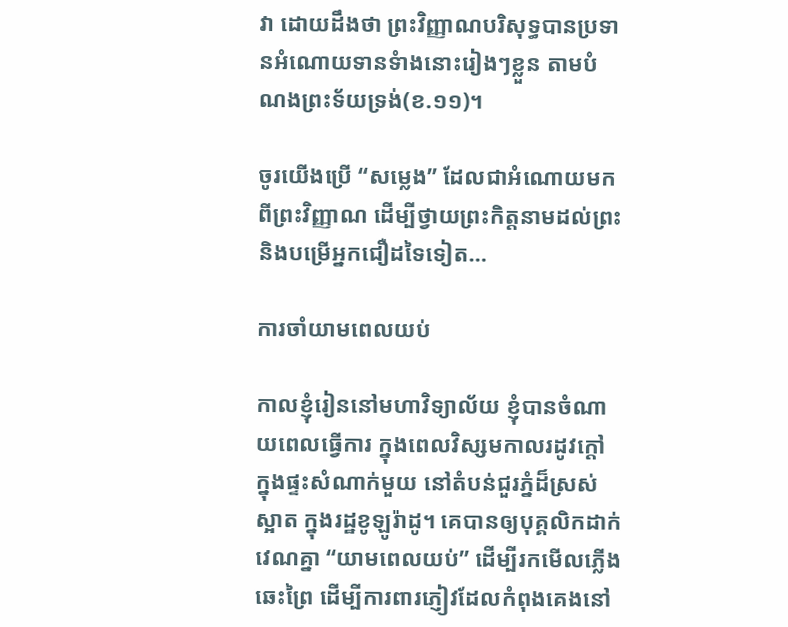វា ដោយដឹងថា ព្រះវិញ្ញាណបរិសុទ្ធបានប្រទានអំណោយទានទំាងនោះរៀងៗខ្លួន តាមបំណងព្រះទ័យទ្រង់(ខ.១១)។

ចូរយើងប្រើ “សម្លេង” ដែលជាអំណោយមកពីព្រះវិញ្ញាណ ដើម្បីថ្វាយព្រះកិត្តនាមដល់ព្រះ និងបម្រើអ្នកជឿដទៃទៀត…

ការចាំយាមពេលយប់

កាលខ្ញុំរៀននៅមហាវិទ្យាល័យ ខ្ញុំបានចំណាយពេលធ្វើការ ក្នុងពេលវិស្សមកាលរដូវក្តៅ ក្នុងផ្ទះសំណាក់មួយ នៅតំបន់ជួរភ្នំដ៏ស្រស់ស្អាត ក្នុងរដ្ឋខូឡូរ៉ាដូ។ គេបានឲ្យបុគ្គលិកដាក់វេណគ្នា “យាមពេលយប់” ដើម្បីរកមើលភ្លើងឆេះព្រៃ ដើម្បីការពារភ្ញៀវដែលកំពុងគេងនៅ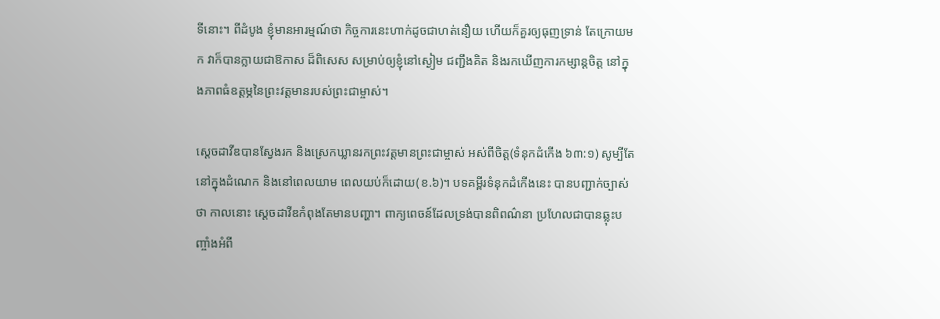ទីនោះ។ ពីដំបូង ខ្ញុំមានអារម្មណ៍ថា កិច្ចការនេះហាក់ដូចជាហត់នឿយ ហើយក៏គួរឲ្យធុញទ្រាន់ តែក្រោយមក វាក៏បានក្លាយជាឱកាស ដ៏ពិសេស សម្រាប់ឲ្យខ្ញុំនៅស្ងៀម ជញ្ជឹងគិត និងរកឃើញការកម្សាន្តចិត្ត នៅក្នុងភាពធំឧត្តម្ភនៃព្រះវត្តមានរបស់ព្រះជាម្ចាស់។

ស្តេចដាវីឌបានស្វែងរក និងស្រេកឃ្លានរកព្រះវត្តមានព្រះជាម្ចាស់ អស់ពីចិត្ត(ទំនុកដំកើង ៦៣:១) សូម្បីតែនៅក្នុងដំណេក និងនៅពេលយាម ពេលយប់ក៏ដោយ(ខ.៦)។ បទគម្ពីរទំនុកដំកើងនេះ បានបញ្ជាក់ច្បាស់ថា កាលនោះ ស្តេចដាវីឌកំពុងតែមានបញ្ហា។ ពាក្យពេចន៍ដែលទ្រង់បានពិពណ៌នា ប្រហែលជាបានឆ្លុះបញ្ចាំងអំពី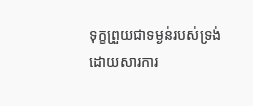ទុក្ខព្រួយជាទម្ងន់របស់ទ្រង់ ដោយសារការ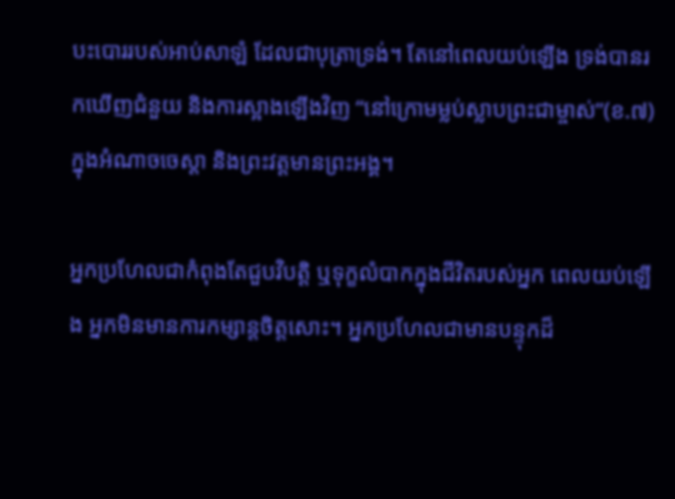បះបោររបស់អាប់សាឡំ ដែលជាបុត្រាទ្រង់។ តែនៅពេលយប់ឡើង ទ្រង់បានរកឃើញជំនួយ និងការស្អាងឡើងវិញ “នៅក្រោមម្លប់ស្លាបព្រះជាម្ចាស់”(ខ.៧) ក្នុងអំណាចចេស្តា និងព្រះវត្តមានព្រះអង្គ។

អ្នកប្រហែលជាកំពុងតែជួបវិបត្តិ ឬទុក្ខលំបាកក្នុងជីវិតរបស់អ្នក ពេលយប់ឡើង អ្នកមិនមានការកម្សាន្តចិត្តសោះ។ អ្នកប្រហែលជាមានបន្ទុកដ៏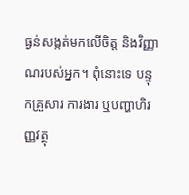ធ្ងន់សង្កត់មកលើចិត្ត និងវិញ្ញាណរបស់អ្នក។ ពុំនោះទេ បន្ទុកគ្រួសារ ការងារ ឬបញ្ហាហិរញ្ញវត្ថុ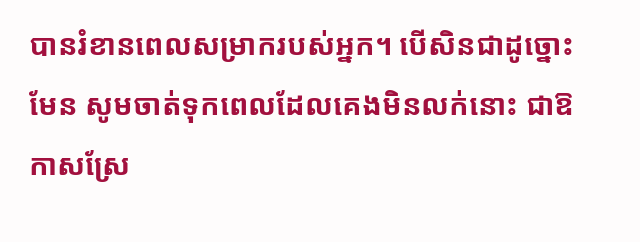បានរំខានពេលសម្រាករបស់អ្នក។ បើសិនជាដូច្នោះមែន សូមចាត់ទុកពេលដែលគេងមិនលក់នោះ ជាឱកាសស្រែ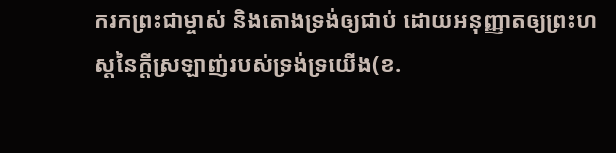ករកព្រះជាម្ចាស់ និងតោងទ្រង់ឲ្យជាប់ ដោយអនុញ្ញាតឲ្យព្រះហស្តនៃក្តីស្រឡាញ់របស់ទ្រង់ទ្រយើង(ខ.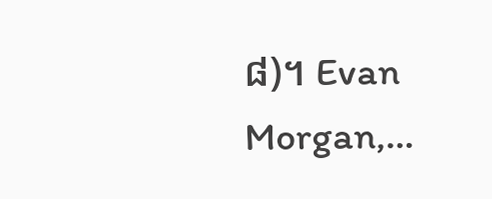៨)។ Evan Morgan,…